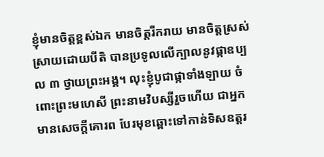ខ្ញុំមានចិត្តខ្ពស់ឯក មានចិត្តរីករាយ មានចិត្តស្រស់ស្រាយដោយបីតិ បានប្រទូលលើក្បាលនូវផ្កាឧប្បល ៣ ថ្វាយព្រះអង្គ។ លុះខ្ញុំបូជាផ្កាទាំងឡាយ ចំពោះព្រះមហេសី ព្រះនាមវិបស្សីរួចហើយ ជាអ្នកមានសេចក្តីគោរព បែរមុខឆ្ពោះទៅកាន់ទិសឧត្តរ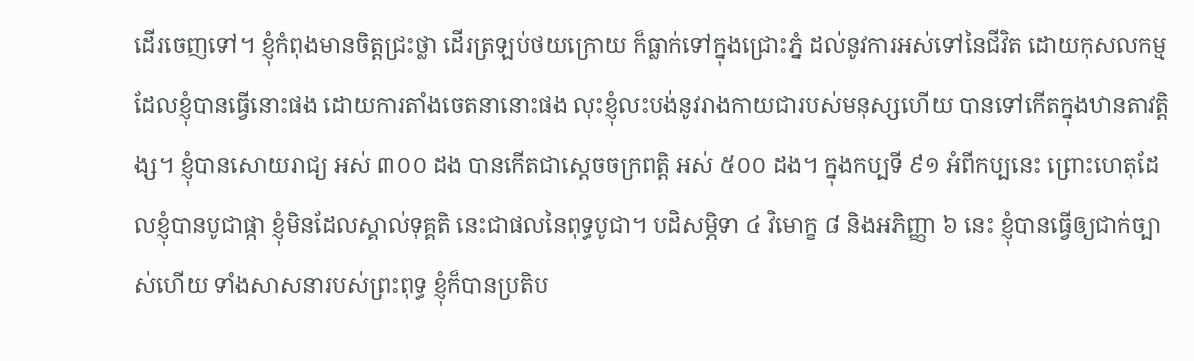ដើរចេញទៅ។ ខ្ញុំកំពុងមានចិត្តជ្រះថ្លា ដើរត្រឡប់ថយក្រោយ ក៏ធ្លាក់ទៅក្នុងជ្រោះភ្នំ ដល់នូវការអស់ទៅនៃជីវិត ដោយកុសលកម្មដែលខ្ញុំបានធ្វើនោះផង ដោយការតាំងចេតនានោះផង លុះខ្ញុំលះបង់នូវរាងកាយជារបស់មនុស្សហើយ បានទៅកើតក្នុងឋានតាវត្តិង្ស។ ខ្ញុំបានសោយរាជ្យ អស់ ៣០០ ដង បានកើតជាស្តេចចក្រពត្តិ អស់ ៥០០ ដង។ ក្នុងកប្បទី ៩១ អំពីកប្បនេះ ព្រោះហេតុដែលខ្ញុំបានបូជាផ្កា ខ្ញុំមិនដែលស្គាល់ទុគ្គតិ នេះជាផលនៃពុទ្ធបូជា។ បដិសម្ភិទា ៤ វិមោក្ខ ៨ និងអភិញ្ញា ៦ នេះ ខ្ញុំបានធ្វើឲ្យជាក់ច្បាស់ហើយ ទាំងសាសនារបស់ព្រះពុទ្ធ ខ្ញុំក៏បានប្រតិប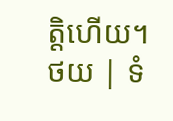ត្តិហើយ។
ថយ | ទំ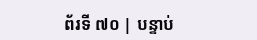ព័រទី ៧០ | បន្ទាប់